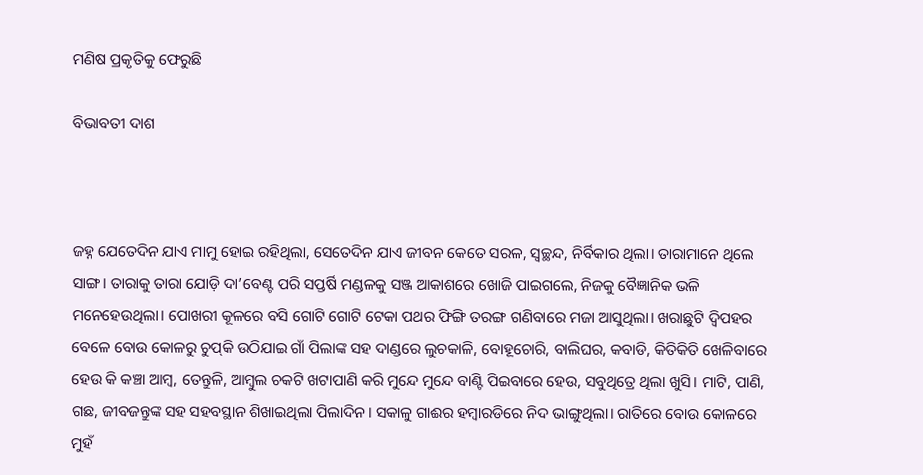ମଣିଷ ପ୍ରକୃତିକୁ ଫେରୁଛି

ବିଭାବତୀ ଦାଶ



ଜହ୍ନ ଯେତେଦିନ ଯାଏ ମାମୁ ହୋଇ ରହିଥିଲା, ସେତେଦିନ ଯାଏ ଜୀବନ କେତେ ସରଳ, ସ୍ବଚ୍ଛନ୍ଦ, ନିର୍ବିକାର ଥିଲା। ତାରାମାନେ ଥିଲେ ସାଙ୍ଗ। ତାରାକୁ ତାରା ଯୋଡ଼ି ଦା’ବେଣ୍ଟ ପରି ସପ୍ତର୍ଷି ମଣ୍ଡଳକୁ ସଞ୍ଜ ଆକାଶରେ ଖୋଜି ପାଇଗଲେ, ନିଜକୁ ବୈଜ୍ଞାନିକ ଭଳି ମନେହେଉଥିଲା। ପୋଖରୀ କୂଳରେ ବସି ଗୋଟି ଗୋଟି ଟେକା ପଥର ଫିଙ୍ଗି ତରଙ୍ଗ ଗଣିବାରେ ମଜା ଆସୁଥିଲା। ଖରାଛୁଟି ଦ୍ୱିପହର ବେଳେ ବୋଉ କୋଳରୁ ଚୁପ୍‌କି ଉଠିଯାଇ ଗାଁ ପିଲାଙ୍କ ସହ ଦାଣ୍ଡରେ ଲୁଚକାଳି, ବୋହୂଚୋରି, ବାଲିଘର, କବାଡି, କିତିକିତି ଖେଳିବାରେ ହେଉ କି କଞ୍ଚା ଆମ୍ବ, ତେନ୍ତୁଳି, ଆମ୍ବୁଲ ଚକଟି ଖଟାପାଣି କରି ମୁନ୍ଦେ ମୁନ୍ଦେ ବାଣ୍ଟି ପିଇବାରେ ହେଉ, ସବୁଥିତ୍ରେ ଥିଲା ଖୁସି। ମାଟି, ପାଣି, ଗଛ, ଜୀବଜନ୍ତୁଙ୍କ ସହ ସହବସ୍ଥାନ ଶିଖାଇଥିଲା ପିଲାଦିନ। ସକାଳୁ ଗାଈର ହମ୍ବାରଡିରେ ନିଦ ଭାଙ୍ଗୁଥିଲା। ରାତିରେ ବୋଉ କୋଳରେ ମୁହଁ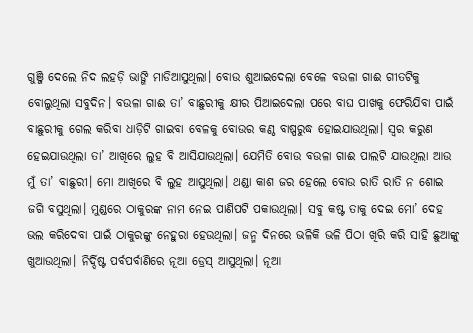ଗୁଞ୍ଜି ଦେଲେ ନିଦ ଲହଡ଼ି ଭାଙ୍ଗି ମାଡିଆସୁଥିଲା। ବୋଉ ଶୁଆଇଦେଲା ବେଳେ ବଉଳା ଗାଈ ଗୀତଟିକୁ ବୋଲୁଥିଲା ସବୁଦିନ। ବଉଳା ଗାଈ ତା’ ବାଛୁରୀକୁ କ୍ଷୀର ପିଆଇଦେଲା ପରେ ବାଘ ପାଖକୁ ଫେରିଯିବା ପାଇଁ ବାଛୁରୀକୁ ଗେଲ କରିବା ଧାଡ଼ିଟି ଗାଇବା ବେଳକୁ ବୋଉର କଣ୍ଠ ବାଷ୍ପରୁଦ୍ଧ ହୋଇଯାଉଥିଲା। ସ୍ବର କରୁଣ ହେଇଯାଉଥିଲା ତା’ ଆଖିରେ ଲୁହ ବି ଆସିଯାଉଥିଲା। ଯେମିତି ବୋଉ ବଉଳା ଗାଈ ପାଲଟି ଯାଉଥିଲା ଆଉ ମୁଁ ତା’ ବାଛୁରୀ। ମୋ ଆଖିରେ ବି ଲୁହ ଆସୁଥିଲା। ଥଣ୍ଡା କାଶ ଜର ହେଲେ ବୋଉ ରାତି ରାତି ନ ଶୋଇ ଜଗି ବସୁଥିଲା। ମୁଣ୍ଡରେ ଠାକୁରଙ୍କ ନାମ ନେଇ ପାଣିପଟି ପକାଉଥିଲା। ସବୁ କଷ୍ଟ ତାକୁ ଦେଇ ମୋ’ ଦେହ ଭଲ କରିଦେବା ପାଇଁ ଠାକୁରଙ୍କୁ ନେହୁରା ହେଉଥିଲା। ଜନ୍ମ ଦିନରେ ଭଳିକି ଭଳି ପିଠା ଖିରି କରି ସାହି ଛୁଆଙ୍କୁ ଖୁଆଉଥିଲା। ନିର୍ଦ୍ଦିଷ୍ଟ ପର୍ବପର୍ବାଣିରେ ନୂଆ ଡ୍ରେସ୍‌ ଆସୁଥିଲା। ନୂଆ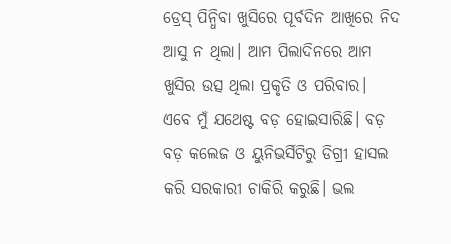ଡ୍ରେସ୍‌ ପିନ୍ଧିବା ଖୁସିରେ ପୂର୍ବଦିନ ଆଖିରେ ନିଦ ଆସୁ ନ ଥିଲା। ଆମ ପିଲାଦିନରେ ଆମ ଖୁସିର ଉତ୍ସ ଥିଲା ପ୍ରକୃତି ଓ ପରିବାର।
ଏବେ ମୁଁ ଯଥେଷ୍ଟ ବଡ଼ ହୋଇସାରିଛି। ବଡ଼ ବଡ଼ କଲେଜ ଓ ୟୁନିଭର୍ସିଟିରୁ ଡିଗ୍ରୀ ହାସଲ କରି ସରକାରୀ ଚାକିରି କରୁଛି। ଭଲ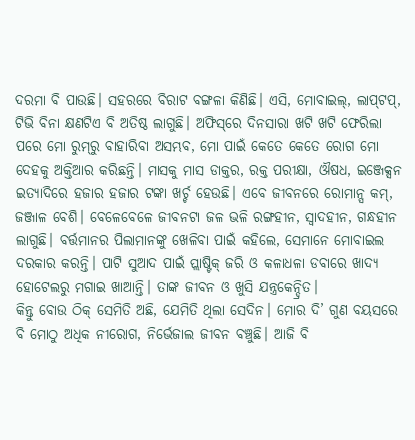ଦରମା ବି ପାଉଛି। ସହରରେ ବିରାଟ ବଙ୍ଗଳା କିଣିଛି। ଏସି, ମୋବାଇଲ୍‌, ଲାପ୍‌ଟପ୍‌, ଟିଭି ବିନା କ୍ଷଣଟିଏ ବି ଅତିଷ୍ଠ ଲାଗୁଛି। ଅଫିସ୍‌ରେ ଦିନସାରା ଖଟି ଖଟି ଫେରିଲା ପରେ ମୋ ରୁମ୍‌ରୁ ବାହାରିବା ଅସମ୍ଭବ, ମୋ ପାଇଁ କେତେ କେତେ ରୋଗ ମୋ ଦେହକୁ ଅକ୍ତିଆର କରିଛନ୍ତି। ମାସକୁ ମାସ ଡାକ୍ତର, ରକ୍ତ ପରୀକ୍ଷା, ଔଷଧ, ଇଞ୍ଜେକ୍ସନ ଇତ୍ୟାଦିରେ ହଜାର ହଜାର ଟଙ୍କା ଖର୍ଚ୍ଚ ହେଉଛି। ଏବେ ଜୀବନରେ ରୋମାନ୍ସ କମ୍‌, ଜଞ୍ଜାଳ ବେଶି। ବେଳେବେଳେ ଜୀବନଟା ଜଳ ଭଳି ରଙ୍ଗହୀନ, ସ୍ବାଦହୀନ, ଗନ୍ଧହୀନ ଲାଗୁଛି। ବର୍ତ୍ତମାନର ପିଲାମାନଙ୍କୁ ଖେଳିବା ପାଇଁ କହିଲେ, ସେମାନେ ମୋବାଇଲ ଦରକାର କରନ୍ତି। ପାଟି ସୁଆଦ ପାଇଁ ପ୍ଲାଷ୍ଟିକ୍‌ ଜରି ଓ କଳାଧଳା ଡବାରେ ଖାଦ୍ୟ ହୋଟେଲରୁ ମଗାଇ ଖାଆନ୍ତି। ତାଙ୍କ ଜୀବନ ଓ ଖୁସି ଯନ୍ତ୍ରକେନ୍ଦ୍ରିତ।
କିନ୍ତୁ ବୋଉ ଠିକ୍‌ ସେମିତି ଅଛି, ଯେମିତି ଥିଲା ସେଦିନ। ମୋର ଦି’ ଗୁଣ ବୟସରେ ବି ମୋଠୁ ଅଧିକ ନୀରୋଗ, ନିର୍ଭେଜାଲ ଜୀବନ ବଞ୍ଚୁଛି। ଆଜି ବି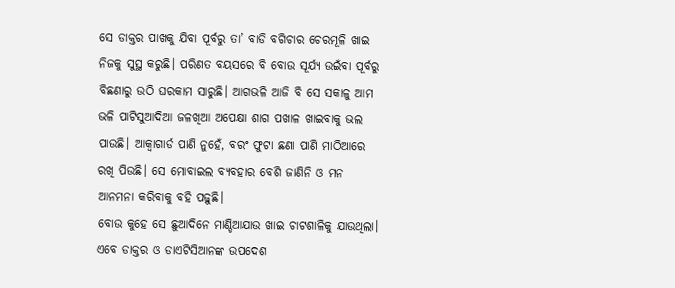ସେ ଡାକ୍ତର ପାଖକୁ ଯିବା ପୂର୍ବରୁ ତା’ ବାଡି ବଗିଚାର ଚେରମୂଳି ଖାଇ ନିଜକୁ ସୁସ୍ଥ କରୁଛି। ପରିଣତ ବୟସରେ ବି ବୋଉ ସୂର୍ଯ୍ୟ ଉଇଁବା ପୂର୍ବରୁ ବିଛଣାରୁ ଉଠି ଘରକାମ ସାରୁଛି। ଆଗଭଳି ଆଜି ବି ସେ ସକାଳୁ ଆମ ଭଳି ପାଟିସୁଆଦିଆ ଜଳଖିଆ ଅପେକ୍ଷା ଶାଗ ପଖାଳ ଖାଇବାକୁ ଭଲ ପାଉଛି। ଆକ୍ୱାଗାର୍ଡ ପାଣି ନୁହେଁ, ବରଂ ଫୁଟା ଛଣା ପାଣି ମାଠିଆରେ ରଖି ପିଉଛି। ସେ ମୋବାଇଲ ବ୍ୟବହାର ବେଶି ଜାଣିନି ଓ ମନ ଆନମନା କରିବାକୁ ବହି ପଢ଼ୁଛି।
ବୋଉ କୁହେ ସେ ଛୁଆଦିନେ ମାଣ୍ଡିଆଯାଉ ଖାଇ ଚାଟଶାଳିକୁ ଯାଉଥିଲା। ଏବେ ଡାକ୍ତର ଓ ଡାଏଟିସିଆନଙ୍କ ଉପଦେଶ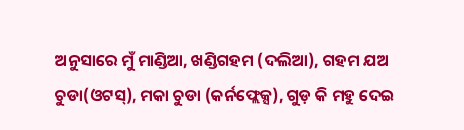ଅନୁସାରେ ମୁଁ ମାଣ୍ଡିଆ, ଖଣ୍ଡିଗହମ (ଦଲିଆ), ଗହମ ଯଅ ଚୁଡା(ଓଟସ୍‌), ମକା ଚୁଡା (କର୍ନଫ୍ଲେକ୍ସ), ଗୁଡ଼ କି ମହୁ ଦେଇ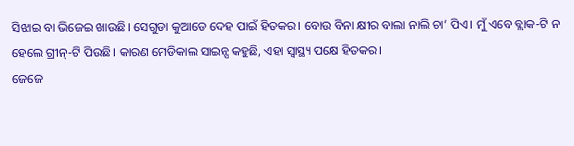ସିଝାଇ ବା ଭିଜେଇ ଖାଉଛି। ସେଗୁଡା କୁଆଡେ ଦେହ ପାଇଁ ହିତକର। ବୋଉ ବିନା କ୍ଷୀର ବାଲା ନାଲି ଚା’ ପିଏ। ମୁଁ ଏବେ ବ୍ଲାକ-ଟି ନ ହେଲେ ଗ୍ରୀନ୍‌-ଟି ପିଉଛି। କାରଣ ମେଡିକାଲ ସାଇନ୍ସ କହୁଛି, ଏହା ସ୍ବାସ୍ଥ୍ୟ ପକ୍ଷେ ହିତକର।
ଜେଜେ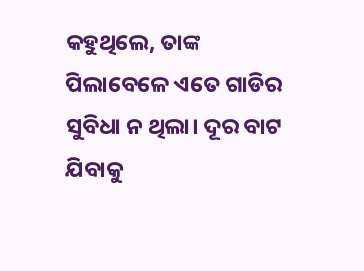କହୁଥିଲେ, ତାଙ୍କ ପିଲାବେଳେ ଏତେ ଗାଡିର ସୁବିଧା ନ ଥିଲା। ଦୂର ବାଟ ଯିବାକୁ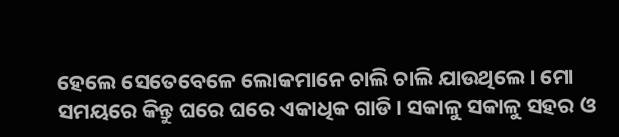ହେଲେ ସେତେବେଳେ ଲୋକମାନେ ଚାଲି ଚାଲି ଯାଉଥିଲେ। ମୋ ସମୟରେ କିନ୍ତୁ ଘରେ ଘରେ ଏକାଧିକ ଗାଡି। ସକାଳୁ ସକାଳୁ ସହର ଓ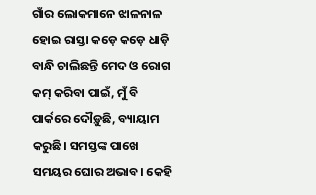ଗାଁର ଲୋକମାନେ ଝାଳନାଳ ହୋଇ ରାସ୍ତା କଡ଼େ କଡ଼େ ଧାଡ଼ି ବାନ୍ଧି ଚାଲିଛନ୍ତି ମେଦ ଓ ରୋଗ କମ୍‌ କରିବା ପାଇଁ, ମୁଁ ବି ପାର୍କରେ ଦୌଡ଼ୁଛି, ବ୍ୟାୟାମ କରୁଛି। ସମସ୍ତଙ୍କ ପାଖେ ସମୟର ଘୋର ଅଭାବ। କେହି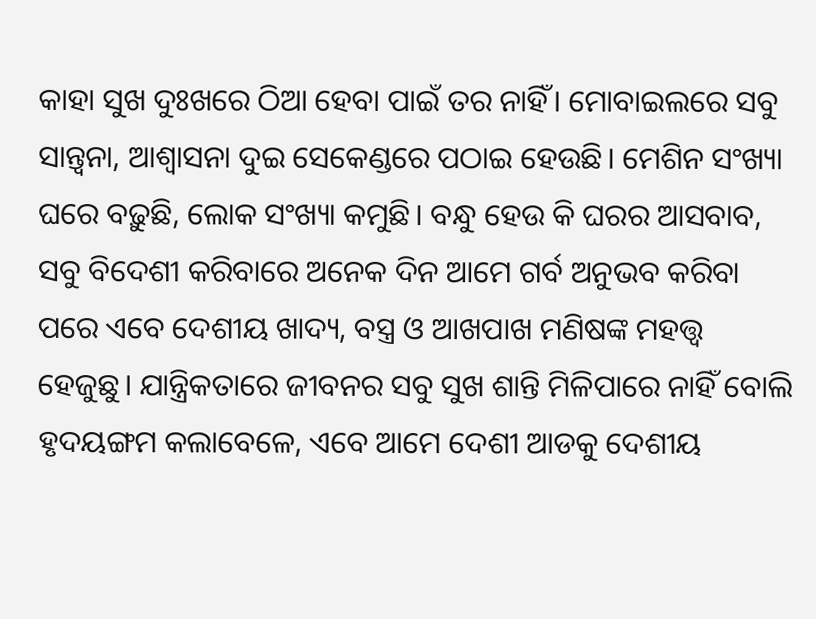କାହା ସୁଖ ଦୁଃଖରେ ଠିଆ ହେବା ପାଇଁ ତର ନାହିଁ। ମୋବାଇଲରେ ସବୁ ସାନ୍ତ୍ୱନା, ଆଶ୍ୱାସନା ଦୁଇ ସେକେଣ୍ଡରେ ପଠାଇ ହେଉଛି। ମେଶିନ ସଂଖ୍ୟା ଘରେ ବଢ଼ୁଛି, ଲୋକ ସଂଖ୍ୟା କମୁଛି। ବନ୍ଧୁ ହେଉ କି ଘରର ଆସବାବ, ସବୁ ବିଦେଶୀ କରିବାରେ ଅନେକ ଦିନ ଆମେ ଗର୍ବ ଅନୁଭବ କରିବା ପରେ ଏବେ ଦେଶୀୟ ଖାଦ୍ୟ, ବସ୍ତ୍ର ଓ ଆଖପାଖ ମଣିଷଙ୍କ ମହତ୍ତ୍ୱ ହେଜୁଛୁ। ଯାନ୍ତ୍ରିକତାରେ ଜୀବନର ସବୁ ସୁଖ ଶାନ୍ତି ମିଳିପାରେ ନାହିଁ ବୋଲି ହୃଦୟଙ୍ଗମ କଲାବେଳେ, ଏବେ ଆମେ ଦେଶୀ ଆଡକୁ ଦେଶୀୟ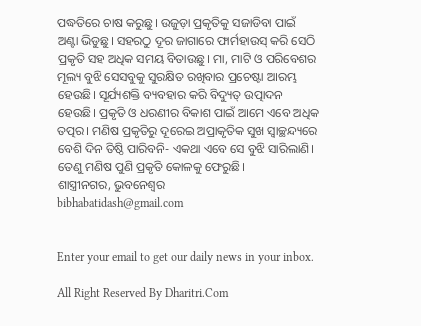ପଦ୍ଧତିରେ ଚାଷ କରୁଛୁ। ଉଜୁଡ଼ା ପ୍ରକୃତିକୁ ସଜାଡିବା ପାଇଁ ଅଣ୍ଟା ଭିଡୁଛୁ। ସହରଠୁ ଦୂର ଜାଗାରେ ଫାର୍ମହାଉସ୍‌ କରି ସେଠି ପ୍ରକୃତି ସହ ଅଧିକ ସମୟ ବିତାଉଛୁ। ମା, ମାଟି ଓ ପରିବେଶର ମୂଲ୍ୟ ବୁଝି ସେସବୁକୁ ସୁରକ୍ଷିତ ରଖିବାର ପ୍ରଚେଷ୍ଟା ଆରମ୍ଭ ହେଉଛି। ସୂର୍ଯ୍ୟଶକ୍ତି ବ୍ୟବହାର କରି ବିଦ୍ୟୁତ୍‌ ଉତ୍ପାଦନ ହେଉଛି। ପ୍ରକୃତି ଓ ଧରଣୀର ବିକାଶ ପାଇଁ ଆମେ ଏବେ ଅଧିକ ତତ୍ପର। ମଣିଷ ପ୍ରକୃତିରୁ ଦୂରେଇ ଅପ୍ରାକୃତିକ ସୁଖ ସ୍ବାଚ୍ଛନ୍ଦ୍ୟରେ ବେଶି ଦିନ ତିଷ୍ଠି ପାରିବନି- ଏକଥା ଏବେ ସେ ବୁଝି ସାରିଲାଣି। ତେଣୁ ମଣିଷ ପୁଣି ପ୍ରକୃତି କୋଳକୁ ଫେରୁଛି।
ଶାସ୍ତ୍ରୀନଗର, ଭୁବନେଶ୍ୱର
bibhabatidash@gmail.com


Enter your email to get our daily news in your inbox.

All Right Reserved By Dharitri.Com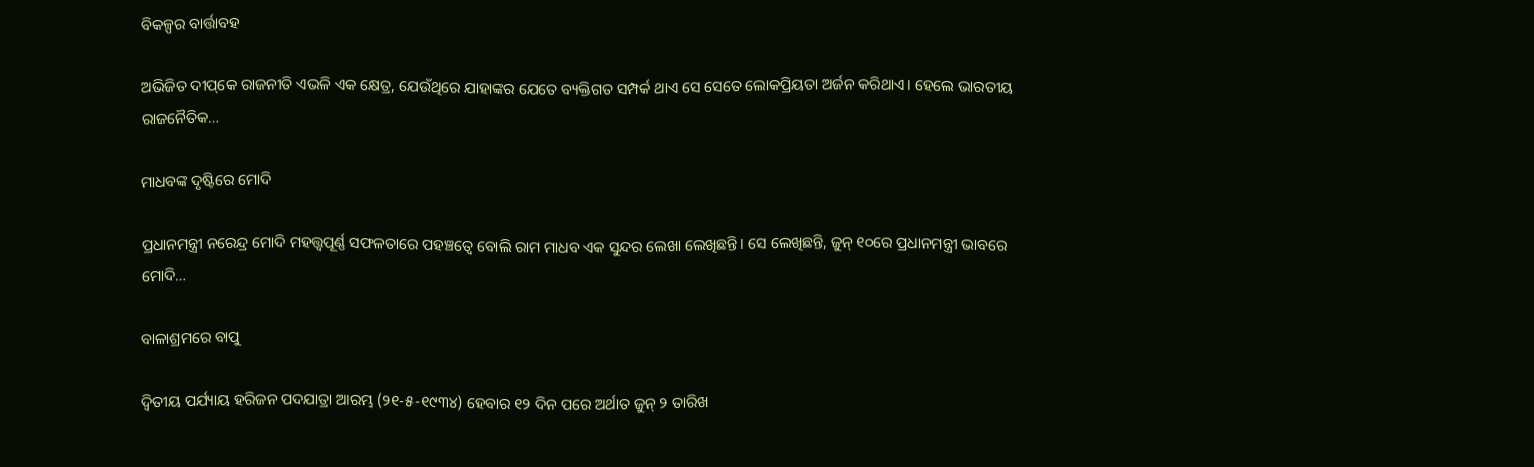ବିକଳ୍ପର ବାର୍ତ୍ତାବହ

ଅଭିଜିତ ଦୀପ୍‌କେ ରାଜନୀତି ଏଭଳି ଏକ କ୍ଷେତ୍ର, ଯେଉଁଥିରେ ଯାହାଙ୍କର ଯେତେ ବ୍ୟକ୍ତିଗତ ସମ୍ପର୍କ ଥାଏ ସେ ସେତେ ଲୋକପ୍ରିୟତା ଅର୍ଜନ କରିଥାଏ। ହେଲେ ଭାରତୀୟ ରାଜନୈତିକ…

ମାଧବଙ୍କ ଦୃଷ୍ଟିରେ ମୋଦି

ପ୍ରଧାନମନ୍ତ୍ରୀ ନରେନ୍ଦ୍ର ମୋଦି ମହତ୍ତ୍ୱପୂର୍ଣ୍ଣ ସଫଳତାରେ ପହଞ୍ଚତ୍ୱେ ବୋଲି ରାମ ମାଧବ ଏକ ସୁନ୍ଦର ଲେଖା ଲେଖିଛନ୍ତି। ସେ ଲେଖିଛନ୍ତି, ଜୁନ୍‌ ୧୦ରେ ପ୍ରଧାନମନ୍ତ୍ରୀ ଭାବରେ ମୋଦି…

ବାଳାଶ୍ରମରେ ବାପୁ

ଦ୍ବିତୀୟ ପର୍ଯ୍ୟାୟ ହରିଜନ ପଦଯାତ୍ରା ଆରମ୍ଭ (୨୧-୫-୧୯୩୪) ହେବାର ୧୨ ଦିନ ପରେ ଅର୍ଥାତ ଜୁନ୍‌ ୨ ତାରିଖ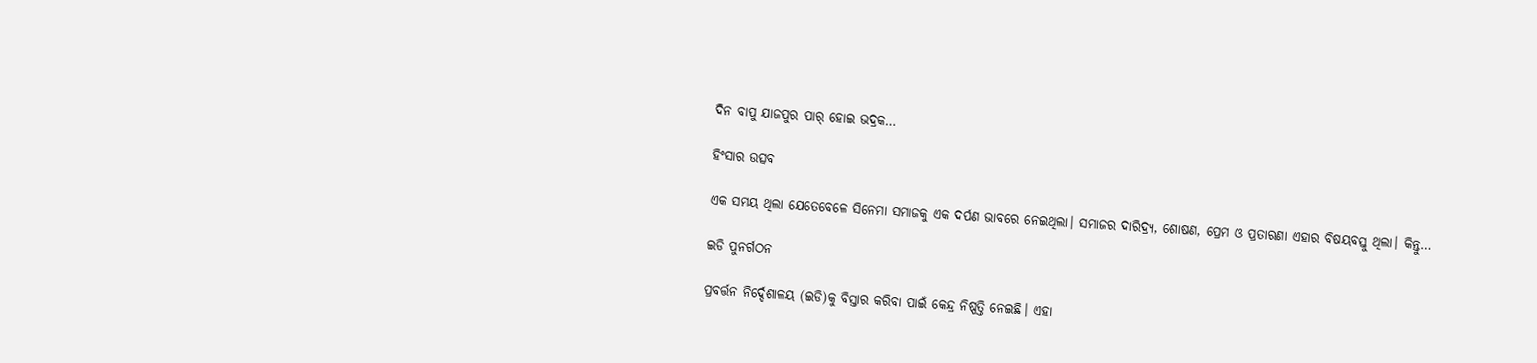ଦିନ ବାପୁ ଯାଜପୁର ପାର୍‌ ହୋଇ ଭଦ୍ରକ…

ହିଂସାର ଉତ୍ସବ

ଏକ ସମୟ ଥିଲା ଯେତେବେଳେ ସିନେମା ସମାଜକୁ ଏକ ଦର୍ପଣ ଭାବରେ ନେଇଥିଲା। ସମାଜର ଦାରିଦ୍ର୍ୟ, ଶୋଷଣ, ପ୍ରେମ ଓ ପ୍ରତାରଣା ଏହାର ବିଷୟବସ୍ତୁ ଥିଲା। କିନ୍ତୁ…

ଇଡି ପୁନର୍ଗଠନ

ପ୍ରବର୍ତ୍ତନ ନିର୍ଦ୍ଦେଶାଳୟ (ଇଡି)କୁ ବିସ୍ତାର କରିବା ପାଇଁ କେନ୍ଦ୍ର ନିଷ୍ପତ୍ତି ନେଇଛି। ଏହା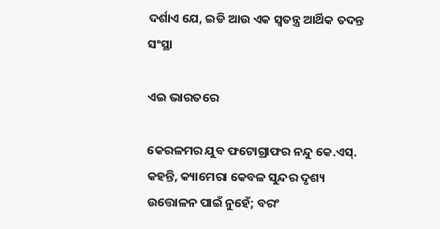ଦର୍ଶାଏ ଯେ, ଇଡି ଆଉ ଏକ ସ୍ବତନ୍ତ୍ର ଆର୍ଥିକ ତଦନ୍ତ ସଂସ୍ଥା

ଏଇ ଭାରତରେ

କେରଳମର ଯୁବ ଫଟୋଗ୍ରାଫର ନନ୍ଦୁ କେ.ଏସ୍‌. କହନ୍ତି, କ୍ୟାମେରା କେବଳ ସୁନ୍ଦର ଦୃଶ୍ୟ ଉତ୍ତୋଳନ ପାଇଁ ନୁହେଁ; ବରଂ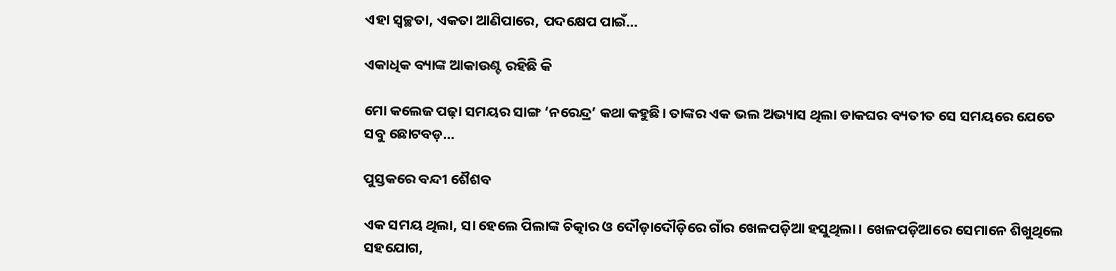ଏହା ସ୍ବଚ୍ଛତା, ଏକତା ଆଣିପାରେ, ପଦକ୍ଷେପ ପାଇଁ…

ଏକାଧିକ ବ୍ୟାଙ୍କ ଆକାଉଣ୍ଟ ରହିଛି କି

ମୋ କଲେଜ ପଢ଼ା ସମୟର ସାଙ୍ଗ ‘ନରେନ୍ଦ୍ର’ କଥା କହୁଛି। ତାଙ୍କର ଏକ ଭଲ ଅଭ୍ୟାସ ଥିଲା ଡାକଘର ବ୍ୟତୀତ ସେ ସମୟରେ ଯେତେ ସବୁ ଛୋଟବଡ଼…

ପୁସ୍ତକରେ ବନ୍ଦୀ ଶୈଶବ

ଏକ ସମୟ ଥିଲା, ସା ହେଲେ ପିଲାଙ୍କ ଚିତ୍କାର ଓ ଦୌଡ଼ାଦୌଡ଼ିରେ ଗାଁର ଖେଳପଡ଼ିଆ ହସୁଥିଲା। ଖେଳପଡ଼ିଆରେ ସେମାନେ ଶିଖୁଥିଲେ ସହଯୋଗ,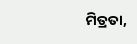ମିତ୍ରତା,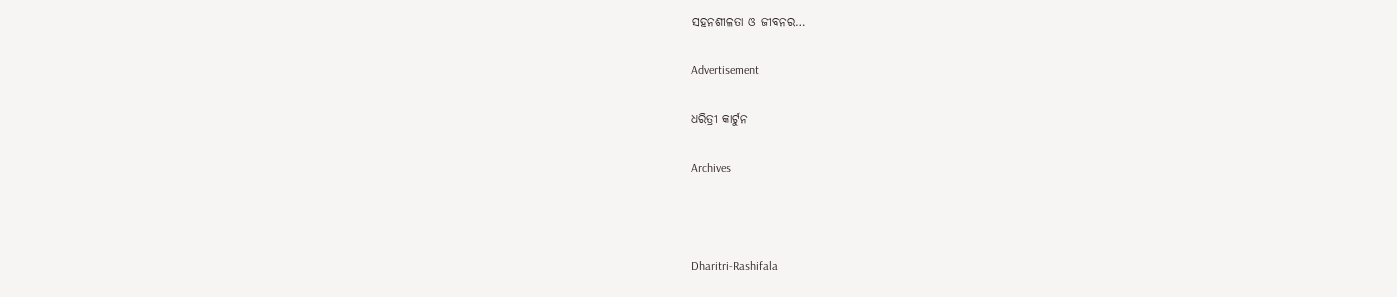ସହନଶୀଳତା ଓ ଜୀବନର…

Advertisement

ଧରିତ୍ରୀ କାର୍ଟୁନ

Archives



Dharitri-Rashifala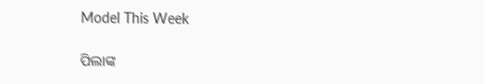Model This Week

ପିଲାଙ୍କ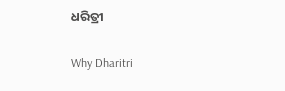ଧରିତ୍ରୀ

Why Dharitri